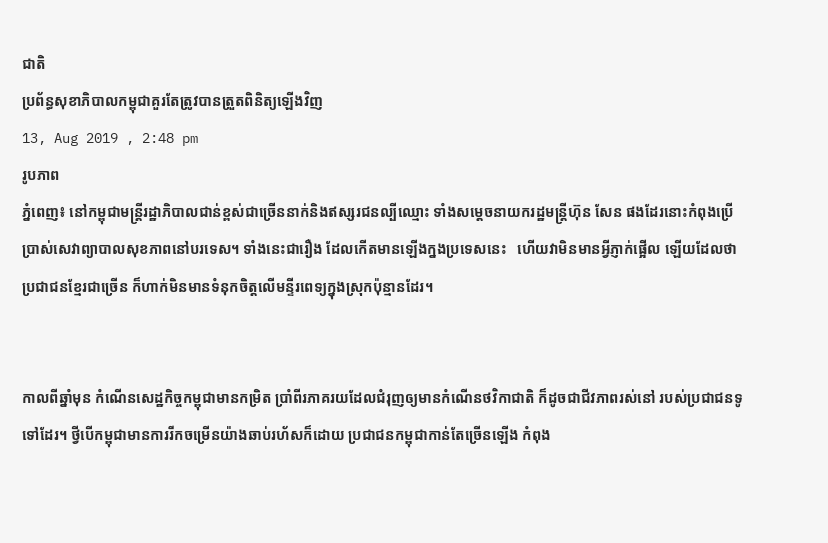ជាតិ
ប្រព័ន្ធសុខាភិបាលកម្ពុជាគួរតែត្រូវបានត្រួតពិនិត្យឡើងវិញ
13, Aug 2019 , 2:48 pm
រូបភាព
ភ្នំពេញ៖ នៅកម្ពុជាមន្ត្រីរដ្ឋាភិបាលជាន់ខ្ពស់ជាច្រើននាក់និងឥស្សរជនល្បីឈ្មោះ ទាំងសម្តេចនាយករដ្ឋមន្ត្រីហ៊ុន សែន ផងដែរនោះកំពុងប្រើប្រាស់សេវាព្យាបាលសុខភាពនៅបរទេស។ ទាំងនេះជារឿង ដែលកើតមានឡើងក្នងប្រទេសនេះ   ហើយវាមិនមានអ្វីភ្ញាក់ផ្អើល ឡើយដែលថា ប្រជាជនខ្មែរជាច្រើន ក៏ហាក់មិនមានទំនុកចិត្តលើមន្ទីរពេទ្យក្នុងស្រុកប៉ុន្មានដែរ។


កាលពីឆ្នាំមុន កំណើនសេដ្ឋកិច្ចកម្ពុជាមានកម្រិត ប្រាំពីរភាគរយដែលជំរុញឲ្យមានកំណើនថវិកាជាតិ ក៏ដូចជាជីវភាពរស់នៅ របស់ប្រជាជនទូទៅដែរ។ ថ្វីបើកម្ពុជាមានការរីកចម្រើនយ៉ាងឆាប់រហ័សក៏ដោយ ប្រជាជនកម្ពុជាកាន់តែច្រើនឡើង កំពុង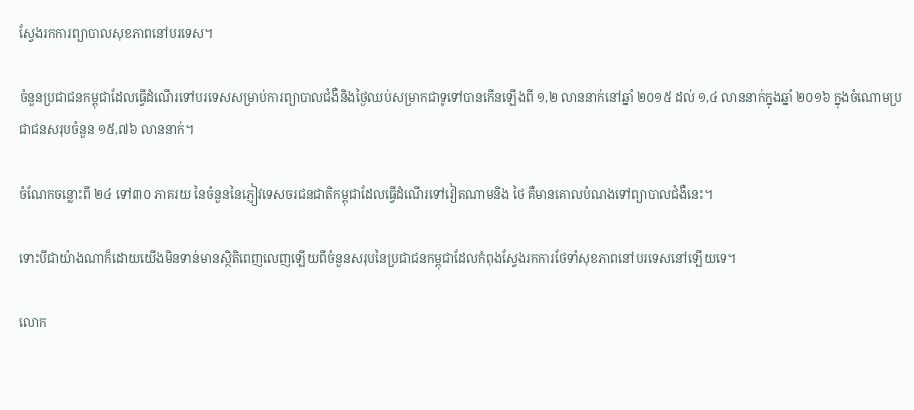ស្វែងរកការព្យាបាលសុខភាពនៅបរទេស។

ចំនួនប្រជាជនកម្ពុជាដែលធ្វើដំណើរទៅបរទេសសម្រាប់ការព្យាបាលជំងឺនិងថ្ងៃឈប់សម្រាកជាទូទៅបានកើនឡើងពី ១,២ លាននាក់នៅឆ្នាំ ២០១៥ ដល់ ១,៤ លាននាក់ក្នុងឆ្នាំ ២០១៦ ក្នុងចំណោមប្រជាជនសរុបចំនួន ១៥,៧៦ លាននាក់។

ចំណែកចន្លោះពី ២៤ ទៅ៣០ ភាគរយ នៃចំនួននៃភ្ញៀវទេសចរជនជាតិកម្ពុជាដែលធ្វើដំណើរទៅវៀតណាមនិង ថៃ គឺមានគោលបំណងទៅព្យាបាលជំងឺនេះ។

ទោះបីជាយ៉ាងណាក៏ដោយយើងមិនទាន់មានស្ថិតិពេញលេញឡើយពីចំនួនសរុបនៃប្រជាជនកម្ពុជាដែលកំពុងស្វែងរកការថែទាំសុខភាពនៅបរទេសនៅឡើយទេ។

លោក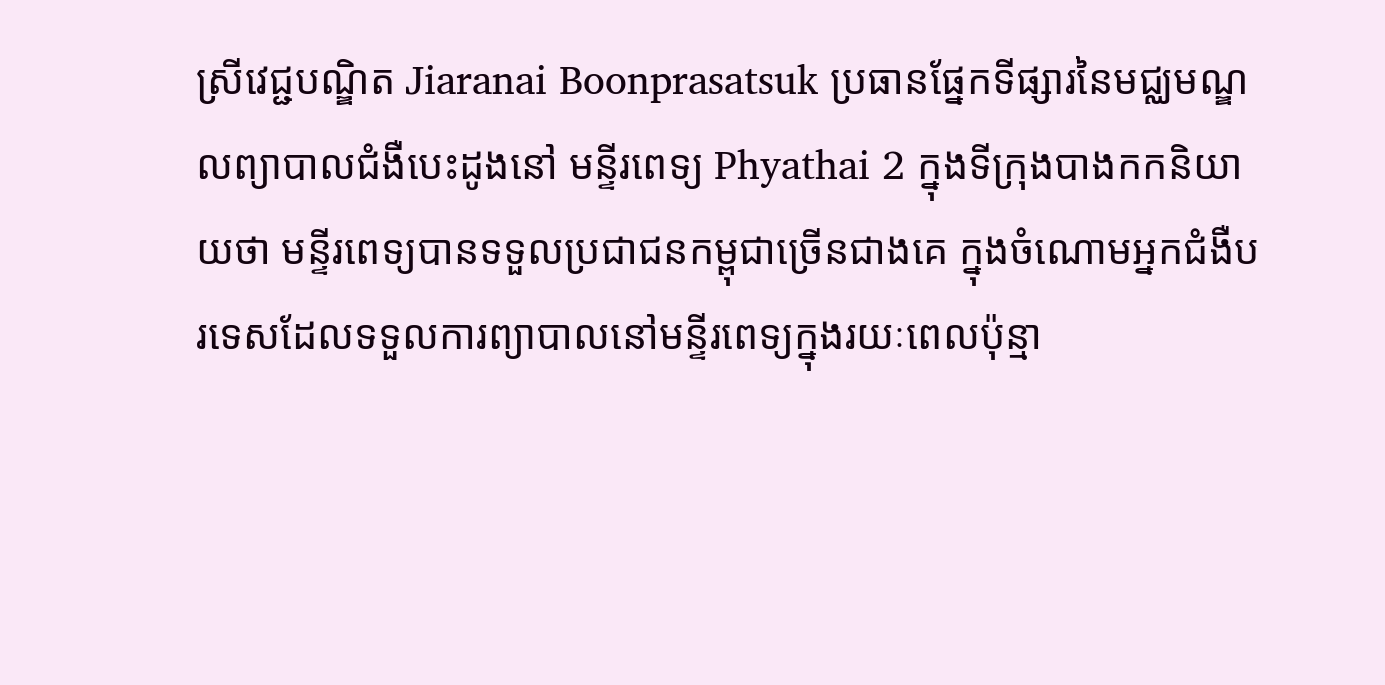ស្រីវេជ្ជបណ្ឌិត Jiaranai Boonprasatsuk ប្រធានផ្នែកទីផ្សារនៃមជ្ឈមណ្ឌលព្យាបាលជំងឺបេះដូងនៅ មន្ទីរពេទ្យ Phyathai 2 ក្នុងទីក្រុងបាងកកនិយាយថា មន្ទីរពេទ្យបានទទួលប្រជាជនកម្ពុជាច្រើនជាងគេ ក្នុងចំណោមអ្នកជំងឺបរទេសដែលទទួលការព្យាបាលនៅមន្ទីរពេទ្យក្នុងរយៈពេលប៉ុន្មា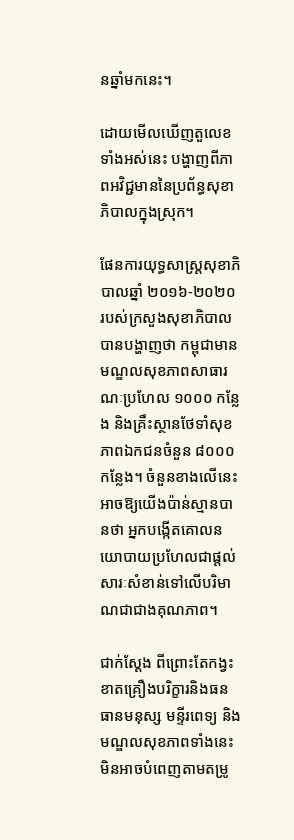នឆ្នាំមកនេះ។

ដោយមើលឃើញតួលេខទាំងអស់នេះ បង្ហាញពីភាពអវិជ្ជមាននៃប្រព័ន្ធសុខាភិបាលក្នុងស្រុក។

ផែនការយុទ្ធសាស្ត្រសុខាភិបាលឆ្នាំ ២០១៦-២០២០ របស់ក្រសួងសុខាភិបាល បានបង្ហាញថា កម្ពុជាមានមណ្ឌលសុខភាពសាធារណៈប្រហែល ១០០០ កន្លែង និងគ្រឹះស្ថានថែទាំសុខភាពឯកជនចំនួន ៨០០០ កន្លែង។ ចំនួនខាងលើនេះអាចឱ្យយើងប៉ាន់ស្មានបានថា អ្នកបង្កើតគោលនយោបាយប្រហែលជាផ្តល់សារៈសំខាន់ទៅលើបរិមាណជាជាងគុណភាព។

ជាក់ស្តែង ពីព្រោះតែកង្វះខាតគ្រឿងបរិក្ខារនិងធនធានមនុស្ស មន្ទីរពេទ្យ និងមណ្ឌលសុខភាពទាំងនេះមិនអាចបំពេញតាមតម្រូ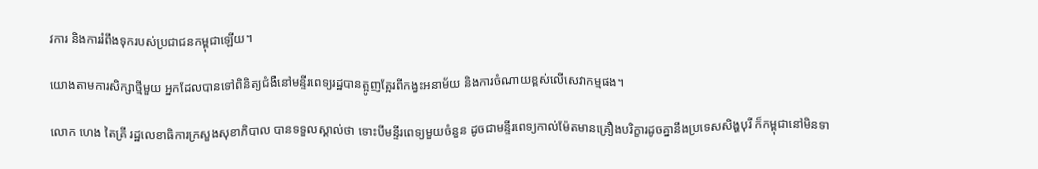វការ និងការរំពឹងទុករបស់ប្រជាជនកម្ពុជាឡើយ។

យោងតាមការសិក្សាថ្មីមួយ អ្នកដែលបានទៅពិនិត្យជំងឺនៅមន្ទីរពេទ្យរដ្ឋបានត្អូញត្អែរពីកង្វះអនាម័យ និងការចំណាយខ្ពស់លើសេវាកម្មផង។

លោក ហេង តៃគ្រី រដ្ឋលេខាធិការក្រសួងសុខាភិបាល បានទទួលស្គាល់ថា ទោះបីមន្ទីរពេទ្យមួយចំនួន ដូចជាមន្ទីរពេទ្យកាល់ម៉ែតមានគ្រឿងបរិក្ខារដូចគ្នានឹងប្រទេសសិង្ហបុរី ក៏កម្ពុជានៅមិនទា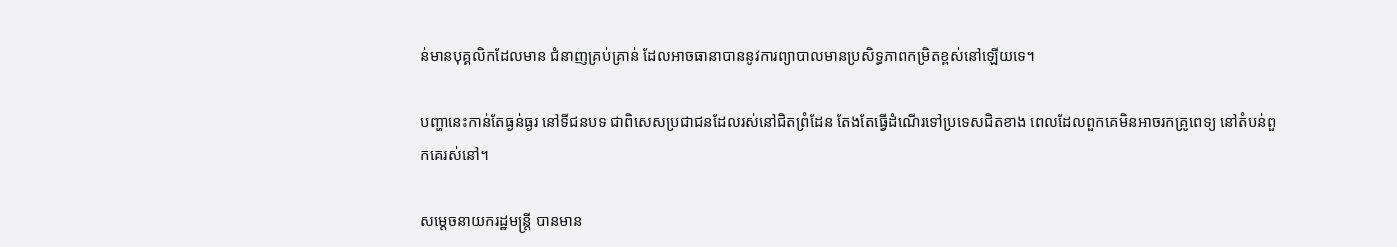ន់មានបុគ្គលិកដែលមាន ជំនាញគ្រប់គ្រាន់ ដែលអាចធានាបាននូវការព្យាបាលមានប្រសិទ្ធភាពកម្រិតខ្ពស់នៅឡើយទេ។

បញ្ហានេះកាន់តែធ្ងន់ធ្ងរ នៅទីជនបទ ជាពិសេសប្រជាជនដែលរស់នៅជិតព្រំដែន តែងតែធ្វើដំណើរទៅប្រទេសជិតខាង ពេលដែលពួកគេមិនអាចរកគ្រូពេទ្យ នៅតំបន់ពួកគេរស់នៅ។

សម្តេចនាយករដ្ឋមន្ត្រី បានមាន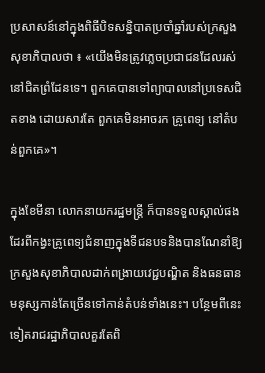ប្រសាសន៍នៅក្នុងពិធីបិទសន្និបាតប្រចាំឆ្នាំរបស់ក្រសួងសុខាភិបាលថា ៖ «យើងមិនត្រូវភ្លេចប្រជាជនដែលរស់នៅជិតព្រំដែនទេ។ ពួកគេបានទៅព្យាបាលនៅប្រទេសជិតខាង ដោយសារតែ ពួកគេមិនអាចរក គ្រូពេទ្យ នៅតំបន់ពួកគេ»។

ក្នុងខែមីនា លោកនាយករដ្ឋមន្ត្រី ក៏បានទទួលស្គាល់ផងដែរពីកង្វះគ្រូពេទ្យជំនាញក្នុងទីជនបទនិងបានណែនាំឱ្យក្រសួងសុខាភិបាលដាក់ពង្រាយវេជ្ជបណ្ឌិត និងធនធានមនុស្សកាន់តែច្រើនទៅកាន់តំបន់ទាំងនេះ។ បន្ថែមពីនេះទៀតរាជរដ្ឋាភិបាលគួរតែពិ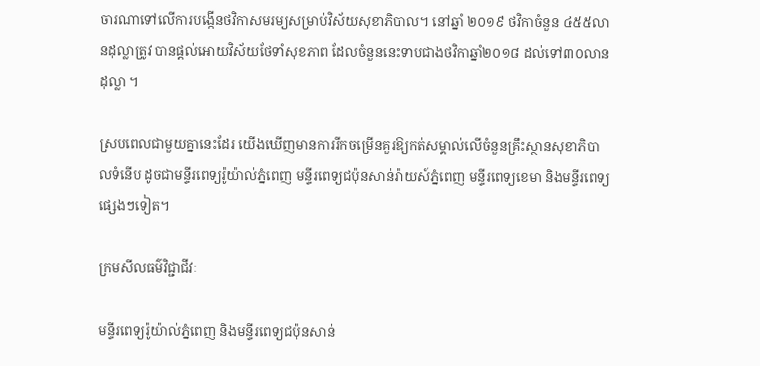ចារណាទៅលើការបង្កើនថវិកាសមរម្យសម្រាប់វិស័យសុខាភិបាល។ នៅឆ្នាំ ២០១៩ ថវិកាចំនួន ៤៥៥លានដុល្លាត្រូវ បានផ្តល់អោយវិស័យថែទាំសុខភាព ដែលចំនួននេះទាបជាងថវិកាឆ្នាំ២០១៨ ដល់ទៅ៣០លានដុល្លា ។

ស្របពេលជាមួយគ្នានេះដែរ យើងឃើញមានការរីកចម្រើនគួរឱ្យកត់សម្គាល់លើចំនួនគ្រឹះស្ថានសុខាភិបាលទំនើប ដូចជាមន្ទីរពេទ្យរ៉ូយ៉ាល់ភ្នំពេញ មន្ទីរពេទ្យជប៉ុនសាន់រ៉ាយស៍ភ្នំពេញ មន្ទីរពេទ្យខេមា និងមន្ទីរពេទ្យផ្សេងៗទៀត។

ក្រមសីលធម៌វិជ្ជាជីវៈ

មន្ទីរពេទ្យរ៉ូយ៉ាល់ភ្នំពេញ និងមន្ទីរពេទ្យជប៉ុនសាន់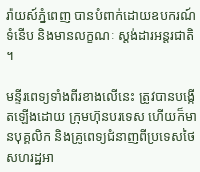រ៉ាយស៍ភ្នំពេញ បានបំពាក់ដោយឧបករណ៍ទំនើប និងមានលក្ខណៈ ស្តង់ដារអន្តរជាតិ។

មន្ទីរពេទ្យទាំងពីរខាងលើនេះ ត្រូវបានបង្កើតឡើងដោយ ក្រុមហ៊ុនបរទេស ហើយក៏មានបុគ្គលិក និងគ្រូពេទ្យជំនាញពីប្រទេសថៃ សហរដ្ឋអា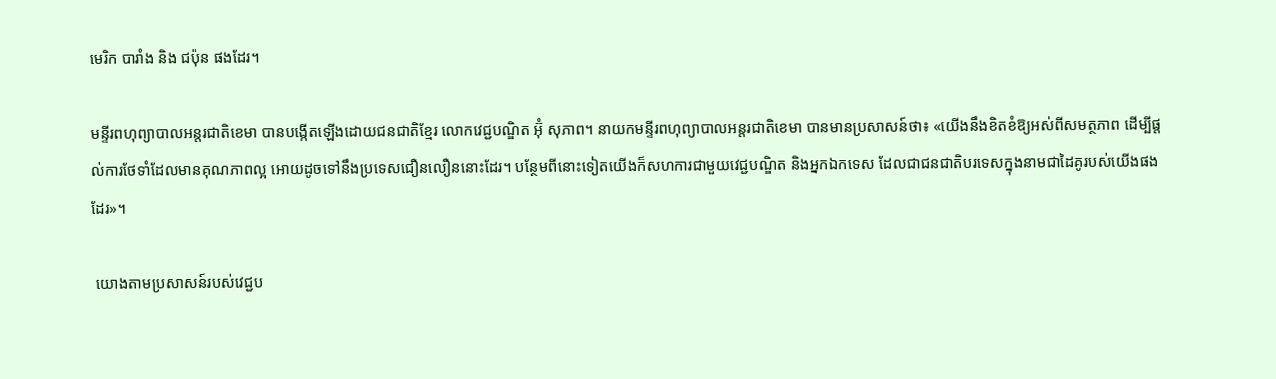មេរិក បារាំង និង ជប៉ុន ផងដែរ។

មន្ទីរពហុព្យាបាលអន្តរជាតិខេមា បានបង្កើតឡើងដោយជនជាតិខ្មែរ លោកវេជ្ជបណ្ឌិត អ៊ុំ សុភាព។ នាយកមន្ទីរពហុព្យាបាលអន្តរជាតិខេមា បានមានប្រសាសន៍ថា៖ «យើងនឹងខិតខំឱ្យអស់ពីសមត្ថភាព ដើម្បីផ្តល់ការថែទាំដែលមានគុណភាពល្អ អោយដូចទៅនឹងប្រទេសជឿនលឿននោះដែរ។ បន្ថែមពីនោះទៀតយើងក៏សហការជាមួយវេជ្ជបណ្ឌិត និងអ្នកឯកទេស ដែលជាជនជាតិបរទេសក្នុងនាមជាដៃគូរបស់យើងផងដែរ»។

 យោងតាមប្រសាសន៍របស់វេជ្ជប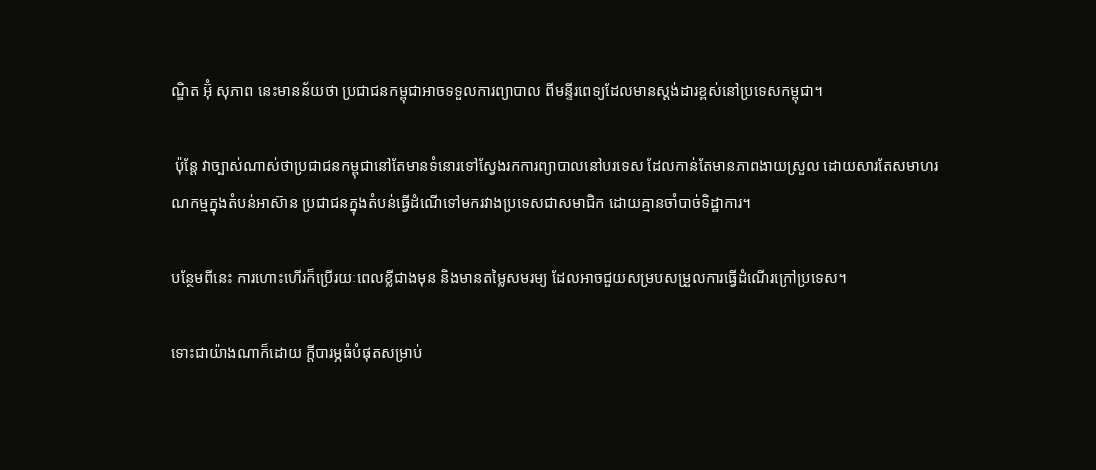ណ្ឌិត អ៊ុំ សុភាព នេះមានន័យថា ប្រជាជនកម្ពុជាអាចទទួលការព្យាបាល ពីមន្ទីរពេទ្យដែលមានស្តង់ដារខ្ពស់នៅប្រទេសកម្ពុជា។

 ប៉ុន្តែ វាច្បាស់ណាស់ថាប្រជាជនកម្ពុជានៅតែមានទំនោរទៅស្វែងរកការព្យាបាលនៅបរទេស ដែលកាន់តែមានភាពងាយស្រួល ដោយសារតែសមាហរណកម្មក្នុងតំបន់អាស៊ាន ប្រជាជនក្នុងតំបន់ធ្វើដំណើទៅមករវាងប្រទេសជាសមាជិក ដោយគ្មានចាំបាច់ទិដ្ឋាការ។

បន្ថែមពីនេះ ការហោះហើរក៏ប្រើរយៈពេលខ្លីជាងមុន និងមានតម្លៃសមរម្យ ដែលអាចជួយសម្របសម្រួលការធ្វើដំណើរក្រៅប្រទេស។

ទោះជាយ៉ាងណាក៏ដោយ ក្តីបារម្ភធំបំផុតសម្រាប់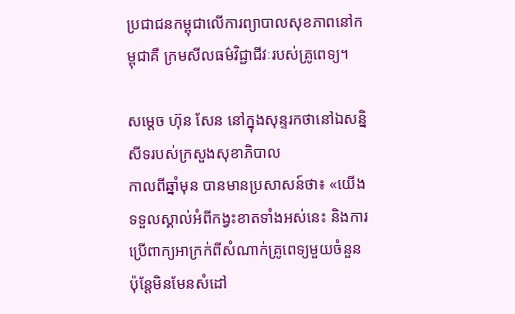ប្រជាជនកម្ពុជាលើការព្យាបាលសុខភាពនៅកម្ពុជាគឺ ក្រមសីលធម៌វិជ្ជាជីវៈរបស់គ្រូពេទ្យ។

សម្តេច ហ៊ុន សែន នៅក្នុងសុន្ទរកថានៅឯសន្និសីទរបស់ក្រសួងសុខាភិបាល
កាលពីឆ្នាំមុន បានមានប្រសាសន៍ថា៖ «យើងទទួលស្គាល់អំពីកង្វះខាតទាំងអស់នេះ និងការប្រើពាក្យអាក្រក់ពីសំណាក់គ្រូពេទ្យមួយចំនួន ប៉ុន្តែមិនមែនសំដៅ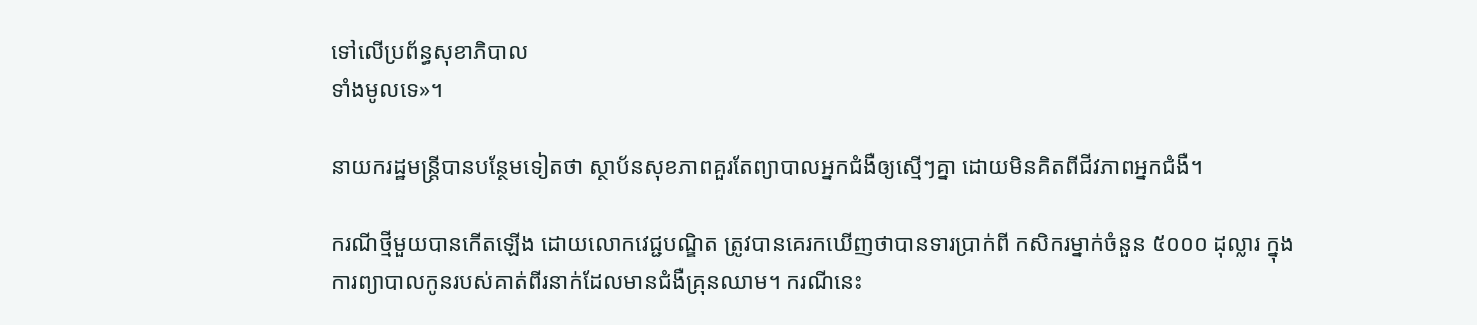ទៅលើប្រព័ន្ធសុខាភិបាល
ទាំងមូលទេ»។

នាយករដ្ឋមន្ត្រីបានបន្ថែមទៀតថា ស្ថាប័នសុខភាពគួរតែព្យាបាលអ្នកជំងឺឲ្យស្មើៗគ្នា ដោយមិនគិតពីជីវភាពអ្នកជំងឺ។

ករណីថ្មីមួយបានកើតឡើង ដោយលោកវេជ្ជបណ្ឌិត ត្រូវបានគេរកឃើញថាបានទារប្រាក់ពី កសិករម្នាក់ចំនួន ៥០០០ ដុល្លារ ក្នុងការព្យាបាលកូនរបស់គាត់ពីរនាក់ដែលមានជំងឺគ្រុនឈាម។ ករណីនេះ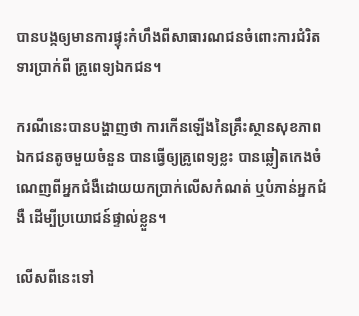បានបង្កឲ្យមានការផ្ទុះកំហឹងពីសាធារណជនចំពោះការជំរិតទារប្រាក់ពី គ្រូពេទ្យឯកជន។

ករណីនេះបានបង្ហាញថា ការកើនឡើងនៃគ្រឹះស្ថានសុខភាពឯកជនតូចមួយចំនួន បានធ្វើឲ្យគ្រូពេទ្យខ្លះ បានឆ្លៀតកេងចំណេញពីអ្នកជំងឺដោយយកប្រាក់លើសកំណត់ ឬបំភាន់អ្នកជំងឺ ដើម្បីប្រយោជន៍ផ្ទាល់ខ្លួន។

លើសពីនេះទៅ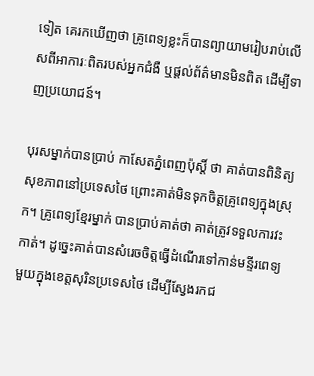ទៀត គេរកឃើញថា គ្រូពេទ្យខ្លះក៏បានព្យាយាមរៀបរាប់លើសពីអាការៈពិតរបស់អ្នកជំងឺ ឬផ្តល់ព័ត៌មានមិនពិត ដើម្បីទាញប្រយោជន៍។

បុរសម្នាក់បានប្រាប់ កាសែតភ្នំពេញប៉ុស្តិ៍ ថា គាត់បានពិនិត្យសុខភាពនៅប្រទេសថៃ ព្រោះគាត់មិនទុកចិត្តគ្រូពេទ្យក្នុងស្រុក។ គ្រូពេទ្យខ្មែរម្នាក់ បានប្រាប់គាត់ថា គាត់ត្រូវទទួលការវះកាត់។ ដូច្នេះគាត់បានសំរេចចិត្តធ្វើដំណើរទៅកាន់មន្ទីរពេទ្យមួយក្នុងខេត្តសុរិនប្រទេសថៃ ដើម្បីស្វែងរកជ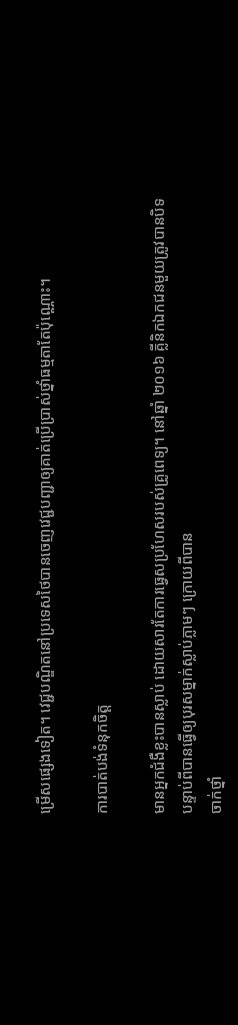ម្រើសផ្សេងទៀត។ វេជ្ជបណ្ឌិតនៅប្រទេសថៃបានចេញវេជ្ជបញ្ជាឲ្យគាត់ប្រើប្រាស់ថ្នាំធម្មតាតែប៉ុណ្ណោះ។

ការបាត់បង់ទំនុកចិត្ត

មានអ្នកជំងឺខ្លះបានស្លាប់ ដោយសារតែការធ្វេសប្រហែសរបស់គ្រូពេទ្យ។ នៅឆ្នាំ ២០១៦ គ្លីនិកឯកជនមួយត្រូវបានបិទបន្ទាប់ពីបានធ្វើឲ្យបុរសម្នាក់ស្លាប់ភ្លាមៗ ក្រោយពីបាន
ចាក់ថ្នាំ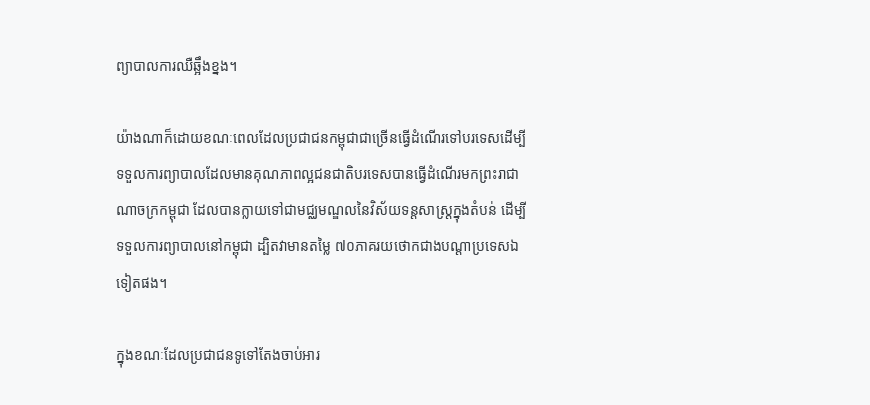ព្យាបាលការឈឺឆ្អឹងខ្នង។

យ៉ាងណាក៏ដោយខណៈពេលដែលប្រជាជនកម្ពុជាជាច្រើនធ្វើដំណើរទៅបរទេសដើម្បីទទួលការព្យាបាលដែលមានគុណភាពល្អជនជាតិបរទេសបានធ្វើដំណើរមកព្រះរាជាណាចក្រកម្ពុជា ដែលបានក្លាយទៅជាមជ្ឈមណ្ឌលនៃវិស័យទន្តសាស្ត្រក្នុងតំបន់ ដើម្បីទទួលការព្យាបាលនៅកម្ពុជា ដ្បិតវាមានតម្លៃ ៧០ភាគរយថោកជាងបណ្តាប្រទេសឯទៀតផង។

ក្នុងខណៈដែលប្រជាជនទូទៅតែងចាប់អារ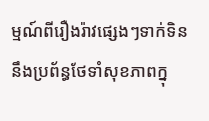ម្មណ៍ពីរឿងរ៉ាវផ្សេងៗទាក់ទិននឹងប្រព័ន្ធថែទាំសុខភាពក្នុ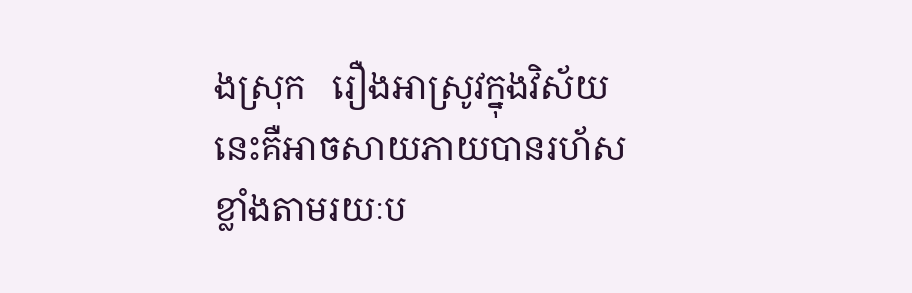ងស្រុក   រឿងអាស្រូវក្នុងវិស័យនេះគឺអាចសាយភាយបានរហ័សខ្លាំងតាមរយៈប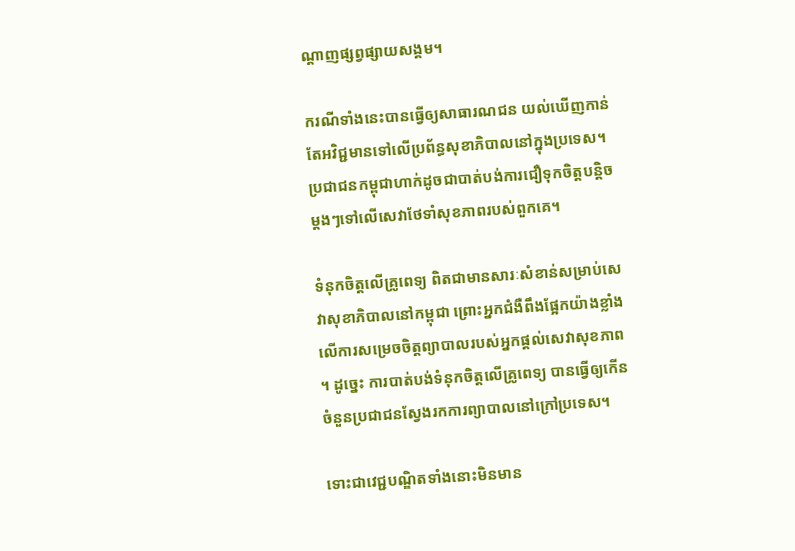ណ្តាញផ្សព្វផ្សាយសង្គម។

ករណីទាំងនេះបានធ្វើឲ្យសាធារណជន យល់ឃើញកាន់តែអវិជ្ជមានទៅលើប្រព័ន្ធសុខាភិបាលនៅក្នុងប្រទេស។ ប្រជាជនកម្ពុជាហាក់ដូចជាបាត់បង់ការជឿទុកចិត្តបន្តិចម្ដងៗទៅលើសេវាថែទាំសុខភាពរបស់ពួកគេ។

ទំនុកចិត្តលើគ្រូពេទ្យ ពិតជាមានសារៈសំខាន់សម្រាប់សេវាសុខាភិបាលនៅកម្ពុជា ព្រោះអ្នកជំងឺពឹងផ្អែកយ៉ាងខ្លាំងលើការសម្រេចចិត្តព្យាបាលរបស់អ្នកផ្តល់សេវាសុខភាព។ ដូច្នេះ ការបាត់បង់ទំនុកចិត្តលើគ្រូពេទ្យ បានធ្វើឲ្យកើនចំនួនប្រជាជនស្វែងរកការព្យាបាលនៅក្រៅប្រទេស។

ទោះជាវេជ្ជបណ្ឌិតទាំងនោះមិនមាន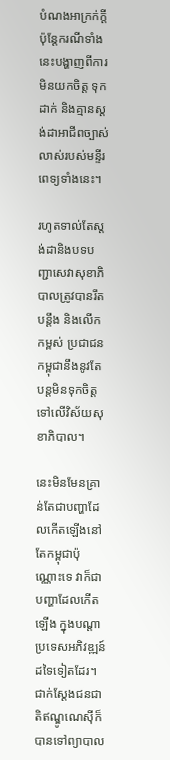បំណងអាក្រក់ក្តី   ប៉ុន្តែករណីទាំងនេះបង្ហាញពីការមិនយកចិត្ត ទុកដាក់ និងគ្មានស្តង់ដាអាជីពច្បាស់លាស់របស់មន្ទីរពេទ្យទាំងនេះ។

រហូតទាល់តែស្តង់ដានិងបទបញ្ជាសេវាសុខាភិបាលត្រូវបានរឹតបន្តឹង និងលើកកម្ពស់ ប្រជាជនកម្ពុជានឹងនូវតែបន្តមិនទុកចិត្តទៅលើវិស័យសុខាភិបាល។

នេះមិនមែនគ្រាន់តែជាបញ្ហាដែលកើតឡើងនៅតែកម្ពុជាប៉ុណ្ណោះទេ វាក៏ជាបញ្ហាដែលកើតឡើង ក្នុងបណ្តាប្រទេសអភិវឌ្ឍន៍ដទៃទៀតដែរ។ ជាក់ស្តែងជនជាតិឥណ្ឌូណេស៊ីក៏បានទៅព្យាបាល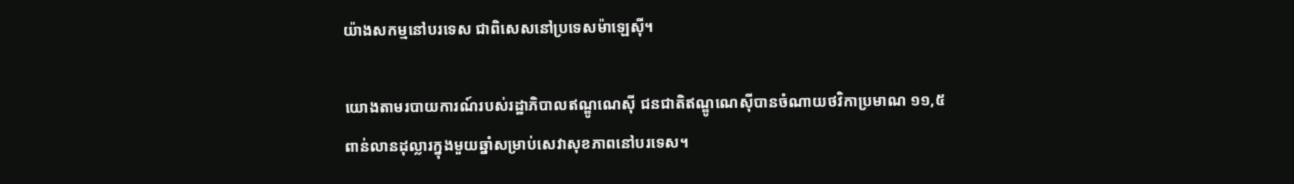យ៉ាងសកម្មនៅបរទេស ជាពិសេសនៅប្រទេសម៉ាឡេស៊ី។

យោងតាមរបាយការណ៍របស់រដ្ឋាភិបាលឥណ្ឌូណេស៊ី ជនជាតិឥណ្ឌូណេស៊ីបានចំណាយថវិកាប្រមាណ ១១,៥ ពាន់លានដុល្លារក្នុងមួយឆ្នាំសម្រាប់សេវាសុខភាពនៅបរទេស។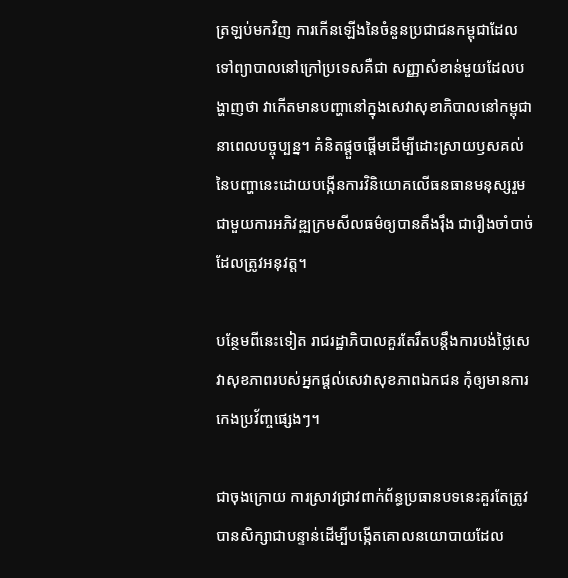ត្រឡប់មកវិញ ការកើនឡើងនៃចំនួនប្រជាជនកម្ពុជាដែលទៅព្យាបាលនៅក្រៅប្រទេសគឺជា សញ្ញាសំខាន់មួយដែលបង្ហាញថា វាកើតមានបញ្ហានៅក្នុងសេវាសុខាភិបាលនៅកម្ពុជានាពេលបច្ចុប្បន្ន។ គំនិតផ្តួចផ្តើមដើម្បីដោះស្រាយឫសគល់នៃបញ្ហានេះដោយបង្កើនការវិនិយោគលើធនធានមនុស្សរួមជាមួយការអភិវឌ្ឍក្រមសីលធម៌ឲ្យបានតឹងរ៉ឹង ជារឿងចាំបាច់ដែលត្រូវអនុវត្ត។

បន្ថែមពីនេះទៀត រាជរដ្ឋាភិបាលគួរតែរឹតបន្តឹងការបង់ថ្លៃសេវាសុខភាពរបស់អ្នកផ្តល់សេវាសុខភាពឯកជន កុំឲ្យមានការកេងប្រវ័ញ្ចផ្សេងៗ។

ជាចុងក្រោយ ការស្រាវជ្រាវពាក់ព័ន្ធប្រធានបទនេះគួរតែត្រូវបានសិក្សាជាបន្ទាន់ដើម្បីបង្កើតគោលនយោបាយដែល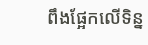ពឹងផ្អែកលើទិន្ន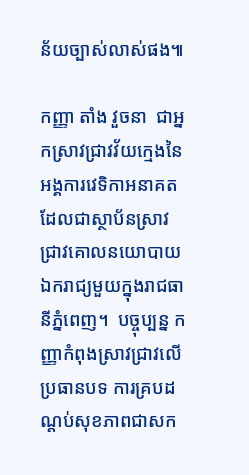ន័យច្បាស់លាស់ផង៕

កញ្ញា តាំង វួចនា  ជាអ្នកស្រាវជ្រាវវ័យក្មេងនៃអង្គការវេទិកាអនាគតដែលជាស្ថាប័នស្រាវជ្រាវគោលនយោបាយឯករាជ្យមួយក្នុងរាជធានីភ្នំពេញ។  បច្ចុប្បន្ន កញ្ញាកំពុងស្រាវជ្រាវលើប្រធានបទ ការគ្របដណ្តប់សុខភាពជាសក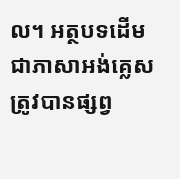ល។ អត្ថបទដើមជាភាសាអង់គ្លេសត្រូវបានផ្សព្វ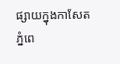ផ្សាយក្នុងកាសែតភ្នំពេ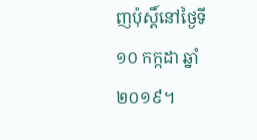ញប៉ុស្តិ៍នៅថ្ងៃទី ១០ កក្កដា ឆ្នាំ២០១៩។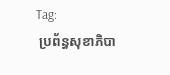Tag:
 ប្រព័ន្ធសុខាភិបា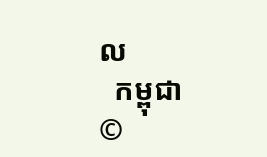ល
  កម្ពុជា
©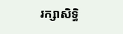រក្សាសិទ្ធិ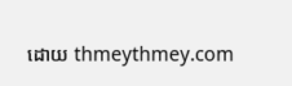ដោយ thmeythmey.com